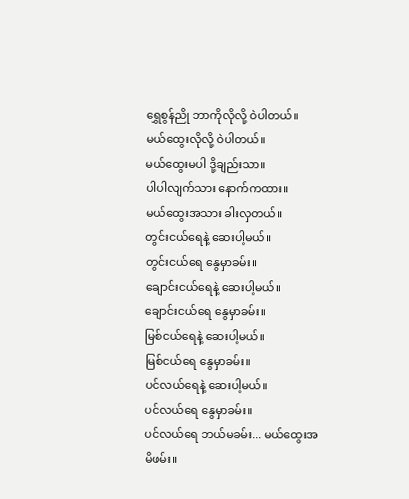ရွှေစွန်ညို ဘာကိုလိုလို့ ဝဲပါတယ်။
မယ်ထွေးလိုလို့ ဝဲပါတယ်။
မယ်ထွေးမပါ ဒို့ချည်းသာ။
ပါပါလျက်သား နောက်ကထား။
မယ်ထွေးအသား ခါးလှတယ်။
တွင်းငယ်ရေနဲ့ ဆေးပါ့မယ်။
တွင်းငယ်ရေ နွေမှာခမ်း။
ချောင်းငယ်ရေနဲ့ ဆေးပါ့မယ်။
ချောင်းငယ်ရေ နွေမှာခမ်း။
မြစ်ငယ်ရေနဲ့ ဆေးပါ့မယ်။
မြစ်ငယ်ရေ နွေမှာခမ်း။
ပင်လယ်ရေနဲ့ ဆေးပါ့မယ်။
ပင်လယ်ရေ နွေမှာခမ်း။
ပင်လယ်ရေ ဘယ်မခမ်း... မယ်ထွေးအမိဖမ်း။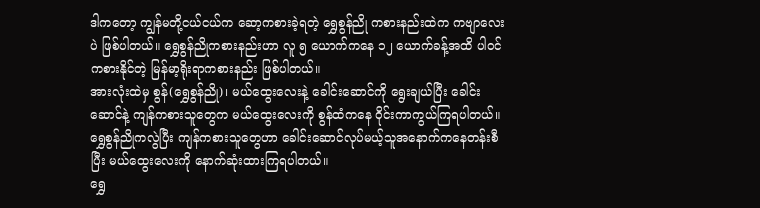ဒါကတော့ ကျွန်မတို့ငယ်ငယ်က ဆော့ကစားခဲ့ရတဲ့ ရွှေစွန်ညို ကစားနည်းထဲက ကဗျာလေးပဲ ဖြစ်ပါတယ်။ ရွှေစွန်ညိုကစားနည်းဟာ လူ ၅ ယောက်ကနေ ၁၂ ယောက်ခန့်အထိ ပါဝင်ကစားနိုင်တဲ့ မြန်မာ့ရိုးရာကစားနည်း ဖြစ်ပါတယ်။
အားလုံးထဲမှ စွန်(ရွှေစွန်ညို)၊ မယ်ထွေးလေးနဲ့ ခေါင်းဆောင်ကို ရွေးချယ်ပြီး ခေါင်းဆောင်နဲ့ ကျန်ကစားသူတွေက မယ်ထွေးလေးကို စွန်ထံကနေ ဝိုင်းကာကွယ်ကြရပါတယ်။ ရွှေစွန်ညိုကလွဲပြီး ကျန်ကစားသူတွေဟာ ခေါင်းဆောင်လုပ်မယ့်သူအနောက်ကနေတန်းစီပြီး မယ်ထွေးလေးကို နောက်ဆုံးထားကြရပါတယ်။
ရွှေ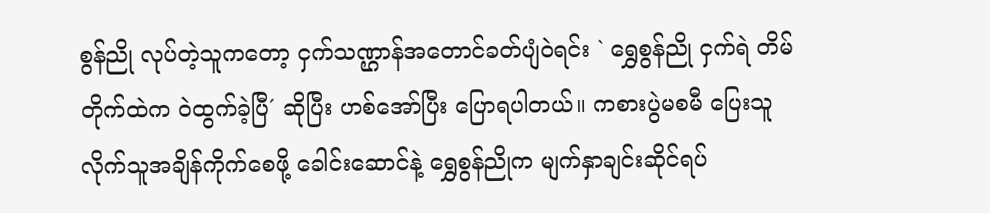စွန်ညို လုပ်တဲ့သူကတော့ ငှက်သဏ္ဌာန်အတောင်ခတ်ပျံဝဲရင်း ` ရွှေစွန်ညို ငှက်ရဲ တိမ်တိုက်ထဲက ဝဲထွက်ခဲ့ပြီ´ ဆိုပြီး ဟစ်အော်ပြီး ပြောရပါတယ်။ ကစားပွဲမစမီ ပြေးသူလိုက်သူအချိန်ကိုက်စေဖို့ ခေါင်းဆောင်နဲ့ ရွှေစွန်ညိုက မျက်နှာချင်းဆိုင်ရပ်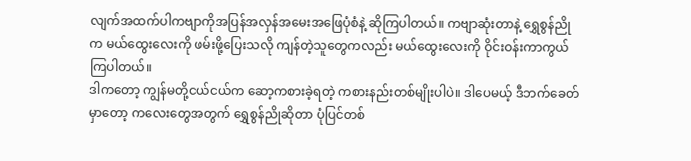လျက်အထက်ပါကဗျာကိုအပြန်အလှန်အမေးအဖြေပုံစံနဲ့ ဆိုကြပါတယ်။ ကဗျာဆုံးတာနဲ့ ရွှေစွန်ညိုက မယ်ထွေးလေးကို ဖမ်းဖို့ပြေးသလို ကျန်တဲ့သူတွေကလည်း မယ်ထွေးလေးကို ဝိုင်းဝန်းကာကွယ်ကြပါတယ်။
ဒါကတော့ ကျွန်မတို့ငယ်ငယ်က ဆော့ကစားခဲ့ရတဲ့ ကစားနည်းတစ်မျိုးပါပဲ။ ဒါပေမယ့် ဒီဘက်ခေတ်မှာတော့ ကလေးတွေအတွက် ရွှေစွန်ညိုဆိုတာ ပုံပြင်တစ်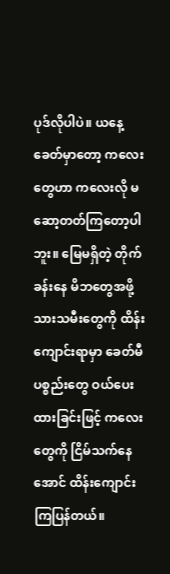ပုဒ်လိုပါပဲ။ ယနေ့ခေတ်မှာတော့ ကလေးတွေဟာ ကလေးလို မဆော့တတ်ကြတော့ပါဘူး။ မြေမရှိတဲ့ တိုက်ခန်းနေ မိဘတွေအဖို့ သားသမီးတွေကို ထိန်းကျောင်းရာမှာ ခေတ်မီပစ္စည်းတွေ ဝယ်ပေးထားခြင်းဖြင့် ကလေးတွေကို ငြိမ်သက်နေအောင် ထိန်းကျောင်းကြပြန်တယ်။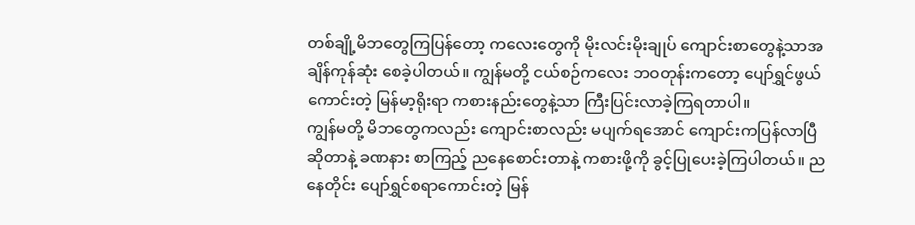တစ်ချို့မိဘတွေကြပြန်တော့ ကလေးတွေကို မိုးလင်းမိုးချုပ် ကျောင်းစာတွေနဲ့သာအချိန်ကုန်ဆုံး စေခဲ့ပါတယ်။ ကျွန်မတို့ ငယ်စဉ်ကလေး ဘဝတုန်းကတော့ ပျော်ရွှင်ဖွယ်ကောင်းတဲ့ မြန်မာ့ရိုးရာ ကစားနည်းတွေနဲ့သာ ကြီးပြင်းလာခဲ့ကြရတာပါ။
ကျွန်မတို့ မိဘတွေကလည်း ကျောင်းစာလည်း မပျက်ရအောင် ကျောင်းကပြန်လာပြီဆိုတာနဲ့ ခဏနား စာကြည့် ညနေစောင်းတာနဲ့ ကစားဖို့ကို ခွင့်ပြုပေးခဲ့ကြပါတယ်။ ညနေတိုင်း ပျော်ရွှင်စရာကောင်းတဲ့ မြန်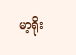မာ့ရိုး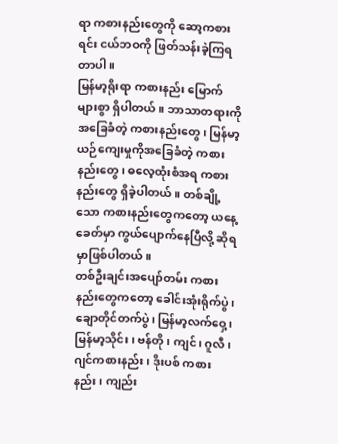ရာ ကစားနည်းတွေကို ဆော့ကစားရင်း ငယ်ဘဝကို ဖြတ်သန်းခဲ့ကြရတာပါ။
မြန်မာ့ရိုးရာ ကစားနည်း မြောက်များစွာ ရှိပါတယ်။ ဘာသာတရားကိုအခြေခံတဲ့ ကစားနည်းတွေ၊ မြန်မာ့ယဉ်ကျေးမှုကိုအခြေခံတဲ့ ကစားနည်းတွေ၊ ဓလေ့ထုံးစံအရ ကစားနည်းတွေ ရှိခဲ့ပါတယ်။ တစ်ချို့သော ကစားနည်းတွေကတော့ ယနေ့ခေတ်မှာ ကွယ်ပျောက်နေပြီလို့ ဆိုရမှာဖြစ်ပါတယ်။
တစ်ဦးချင်းအပျော်တမ်း ကစားနည်းတွေကတော့ ခေါင်းအုံးရိုက်ပွဲ၊ ချောတိုင်တက်ပွဲ၊ မြန်မာ့လက်ဝှေ့၊ မြန်မာ့သိုင်း၊ ဗန်တို၊ ကျင်၊ ဂူလီ၊ ဂျင်ကစားနည်း၊ ဒိုးပစ် ကစားနည်း၊ ကျည်း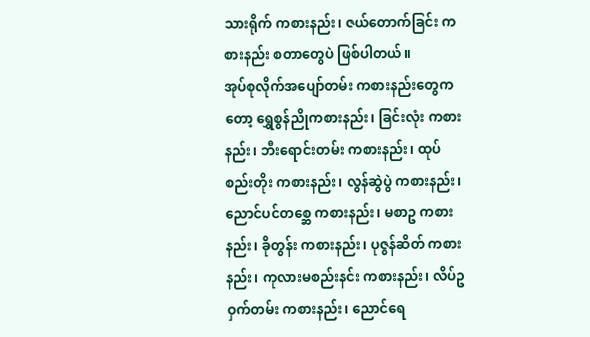သားရိုက် ကစားနည်း၊ ဇယ်တောက်ခြင်း ကစားနည်း စတာတွေပဲ ဖြစ်ပါတယ်။
အုပ်စုလိုက်အပျော်တမ်း ကစားနည်းတွေကတော့ ရွှေစွန်ညိုကစားနည်း၊ ခြင်းလုံး ကစားနည်း၊ ဘီးရောင်းတမ်း ကစားနည်း၊ ထုပ်စည်းတိုး ကစားနည်း၊ လွန်ဆွဲပွဲ ကစားနည်း၊ ညောင်ပင်တစ္ဆေ ကစားနည်း၊ မစာဥ ကစားနည်း၊ ခိုတွန်း ကစားနည်း၊ ပုဇွန်ဆိတ် ကစားနည်း၊ ကုလားမစည်းနင်း ကစားနည်း၊ လိပ်ဥဝှက်တမ်း ကစားနည်း၊ ညောင်ရေ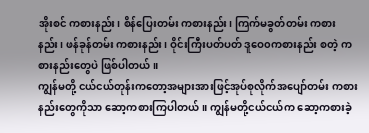အိုးစင် ကစားနည်း၊ စိန်ပြေးတမ်း ကစားနည်း၊ ကြက်မခွတ်တမ်း ကစားနည်း၊ ဖန်ခုန်တမ်း ကစားနည်း၊ ဝိုင်းကြီးပတ်ပတ် ဒူဝေ၀ကစားနည်း စတဲ့ ကစားနည်းတွေပဲ ဖြစ်ပါတယ်။
ကျွန်မတို့ ငယ်ငယ်တုန်းကတော့အများအားဖြင့်အုပ်စုလိုက်အပျော်တမ်း ကစားနည်းတွေကိုသာ ဆော့ကစားကြပါတယ်။ ကျွန်မတို့ငယ်ငယ်က ဆော့ကစားခဲ့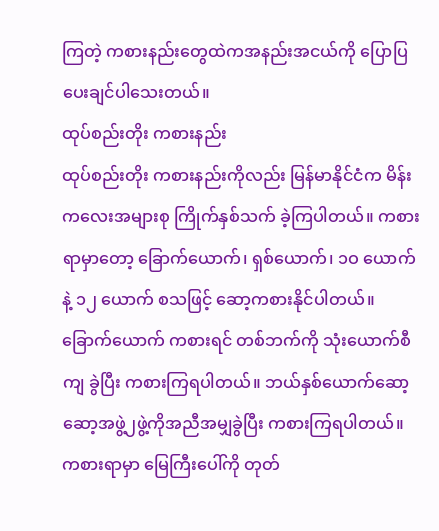ကြတဲ့ ကစားနည်းတွေထဲကအနည်းအငယ်ကို ပြောပြပေးချင်ပါသေးတယ်။
ထုပ်စည်းတိုး ကစားနည်း
ထုပ်စည်းတိုး ကစားနည်းကိုလည်း မြန်မာနိုင်ငံက မိန်းကလေးအများစု ကြိုက်နှစ်သက် ခဲ့ကြပါတယ်။ ကစားရာမှာတော့ ခြောက်ယောက်၊ ရှစ်ယောက်၊ ၁ဝ ယောက်နဲ့ ၁၂ ယောက် စသဖြင့် ဆော့ကစားနိုင်ပါတယ်။ ခြောက်ယောက် ကစားရင် တစ်ဘက်ကို သုံးယောက်စီကျ ခွဲပြီး ကစားကြရပါတယ်။ ဘယ်နှစ်ယောက်ဆော့ဆော့အဖွဲ့၂ဖွဲ့ကိုအညီအမျှခွဲပြီး ကစားကြရပါတယ်။
ကစားရာမှာ မြေကြီးပေါ်ကို တုတ်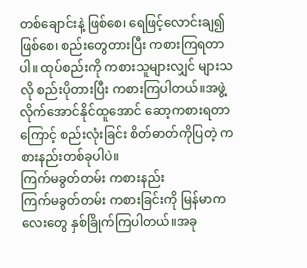တစ်ချောင်းနဲ့ ဖြစ်စေ၊ ရေဖြင့်လောင်းချ၍ ဖြစ်စေ၊ စည်းတွေတားပြီး ကစားကြရတာပါ။ ထုပ်စည်းကို ကစားသူများလျှင် များသလို စည်းပိုတားပြီး ကစားကြပါတယ်။အဖွဲ့လိုက်အောင်နိုင်ထူအောင် ဆော့ကစားရတာကြောင့် စည်းလုံးခြင်း စိတ်ဓာတ်ကိုပြတဲ့ ကစားနည်းတစ်ခုပါပဲ။
ကြက်မခွတ်တမ်း ကစားနည်း
ကြက်မခွတ်တမ်း ကစားခြင်းကို မြန်မာကလေးတွေ နှစ်ခြိုက်ကြပါတယ်။အခု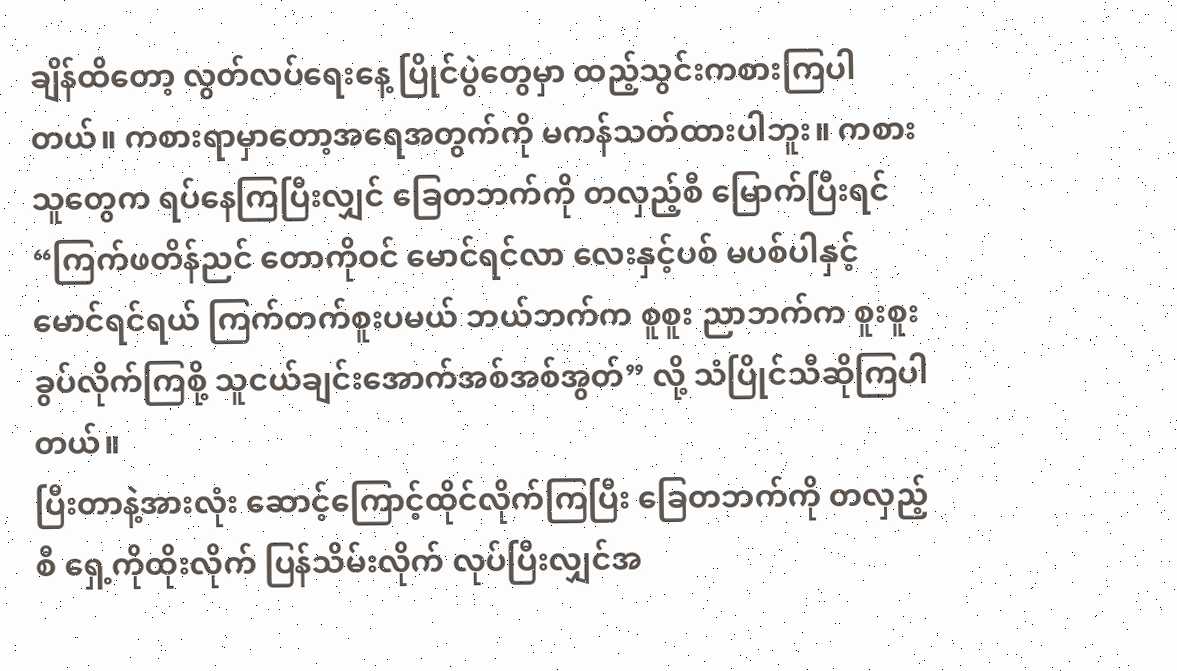ချိန်ထိတော့ လွတ်လပ်ရေးနေ့ ပြိုင်ပွဲတွေမှာ ထည့်သွင်းကစားကြပါတယ်။ ကစားရာမှာတော့အရေအတွက်ကို မကန်သတ်ထားပါဘူး။ ကစားသူတွေက ရပ်နေကြပြီးလျှင် ခြေတဘက်ကို တလှည့်စီ မြောက်ပြီးရင် “ကြက်ဖတိန်ညင် တောကိုဝင် မောင်ရင်လာ လေးနှင့်ပစ် မပစ်ပါနှင့် မောင်ရင်ရယ် ကြက်တက်စူးပမယ် ဘယ်ဘက်က စူစူး ညာဘက်က စူးစူး ခွပ်လိုက်ကြစို့ သူငယ်ချင်းအောက်အစ်အစ်အွတ်” လို့ သံပြိုင်သီဆိုကြပါတယ်။
ပြီးတာနဲ့အားလုံး ဆောင့်ကြောင့်ထိုင်လိုက်ကြပြီး ခြေတဘက်ကို တလှည့်စီ ရှေ့ကိုထိုးလိုက် ပြန်သိမ်းလိုက် လုပ်ပြီးလျှင်အ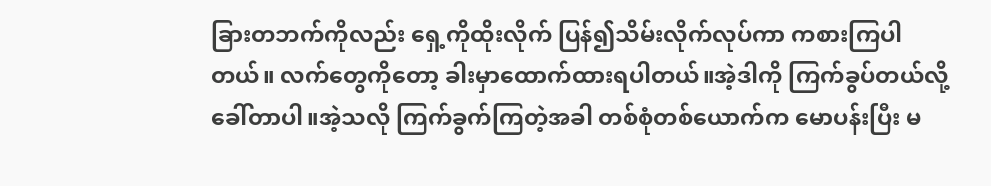ခြားတဘက်ကိုလည်း ရှေ့ကိုထိုးလိုက် ပြန်၍သိမ်းလိုက်လုပ်ကာ ကစားကြပါတယ်။ လက်တွေကိုတော့ ခါးမှာထောက်ထားရပါတယ်။အဲ့ဒါကို ကြက်ခွပ်တယ်လို့ ခေါ်တာပါ။အဲ့သလို ကြက်ခွက်ကြတဲ့အခါ တစ်စုံတစ်ယောက်က မောပန်းပြီး မ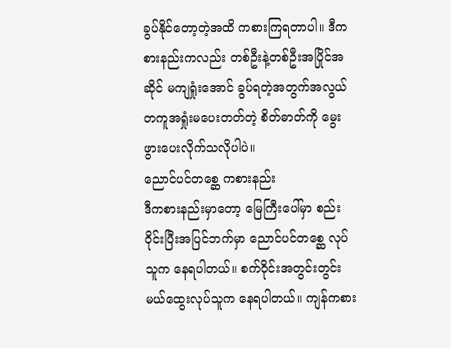ခွပ်နိုင်တော့တဲ့အထိ ကစားကြရတာပါ။ ဒီကစားနည်းကလည်း တစ်ဦးနဲ့တစ်ဦးအပြိုင်အဆိုင် မကျရှုံးအောင် ခွပ်ရတဲ့အတွက်အလွယ်တကူအရှုံးမပေးတတ်တဲ့ စိတ်ဓာတ်ကို မွေးဖွားပေးလိုက်သလိုပါပဲ။
ညောင်ပင်တစ္ဆေ ကစားနည်း
ဒီကစားနည်းမှာတော့ မြေကြီးပေါ်မှာ စည်းဝိုင်းပြီးအပြင်ဘက်မှာ ညောင်ပင်တစ္ဆေ လုပ်သူက နေရပါတယ်။ စက်ဝိုင်းအတွင်းတွင်း မယ်ထွေးလုပ်သူက နေရပါတယ်။ ကျန်ကစား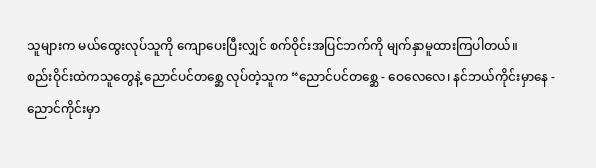သူများက မယ်ထွေးလုပ်သူကို ကျောပေးပြီးလျှင် စက်ဝိုင်းအပြင်ဘက်ကို မျက်နှာမူထားကြပါတယ်။
စည်းဝိုင်းထဲကသူတွေနဲ့ ညောင်ပင်တစ္ဆေ လုပ်တဲ့သူက “ညောင်ပင်တစ္ဆေ - ဝေလေလေ၊ နင်ဘယ်ကိုင်းမှာနေ - ညောင်ကိုင်းမှာ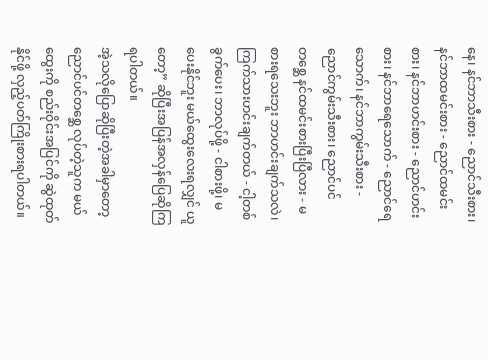နေ၊ နင်ဘာသီးစား - ညောင်သီးစား၊ နင်ဘာထမင်းစား - ညောင်ထမင်းစား၊ နင်ဘာဟင်းစား - ညောင်ဟင်းစား၊ နင်ဘာရေသောက် - ညောင်ရေသောက်၊ နင်ဘာကွမ်းသီးစား - ညောင်ကွမ်းသီးစား၊ ညောင်ပင်တစ္ဆေ နင်ထမင်းစားပြီးပြီလား - မစားရသေးဘူး ဘာဟင်းချက်သလဲ၊ ကြက်သားဟင်းချက်တယ် - ငါ့တစ်ခွက်ပေး၊ ဘာလုပ်ဖို့ - ငါစားဖို့၊ မပေးနိုင်ဘူး မယ်ထွေးလေးရလျှင် ယူတော့” ဆိုပြီးအပြန်အလှန်ပြေဆိုကြရပါတယ်။
အဲ့သလိုပြောဆိုပြီးတဲ့အခါမှာတော့ ညောင်ပင်တစ္ဆေ လုပ်တဲ့သူက မယ်ထွေးကို စည်းဝိုင်းအပြင်ကို ဆွဲထုတ်နိုင်ဖို့ လှည့်ပတ်ကြိုးစားရပါတယ်။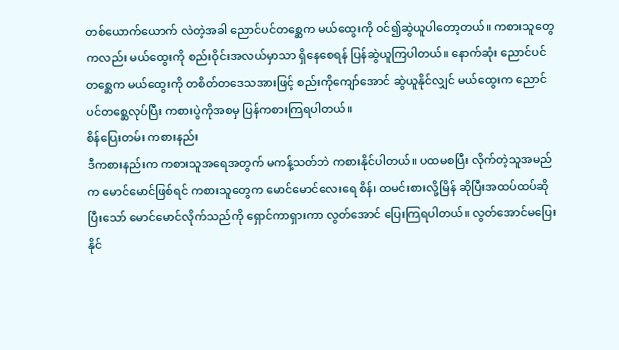တစ်ယောက်ယောက် လဲတဲ့အခါ ညောင်ပင်တစ္ဆေက မယ်ထွေးကို ဝင်၍ဆွဲယူပါတော့တယ်။ ကစားသူတွေကလည်း မယ်ထွေးကို စည်းဝိုင်းအလယ်မှာသာ ရှိနေစေရန် ပြန်ဆွဲယူကြပါတယ်။ နောက်ဆုံး ညောင်ပင်တစ္ဆေက မယ်ထွေးကို တစိတ်တဒေသအားဖြင့် စည်းကိုကျော်အောင် ဆွဲယူနိုင်လျှင် မယ်ထွေးက ညောင်ပင်တစ္ဆေလုပ်ပြီး ကစားပွဲကိုအစမှ ပြန်ကစားကြရပါတယ်။
စိန်ပြေးတမ်း ကစားနည်း
ဒီကစားနည်းက ကစားသူအရေအတွက် မကန့်သတ်ဘဲ ကစားနိုင်ပါတယ်။ ပထမစပြီး လိုက်တဲ့သူအမည်က မောင်မောင်ဖြစ်ရင် ကစားသူတွေက မောင်မောင်လေးရေ စိန်၊ ထမင်းစားလို့မြိန် ဆိုပြီးအထပ်ထပ်ဆိုပြီးသော် မောင်မောင်လိုက်သည်ကို ရှောင်ကာရှားကာ လွတ်အောင် ပြေးကြရပါတယ်။ လွတ်အောင်မပြေးနိုင်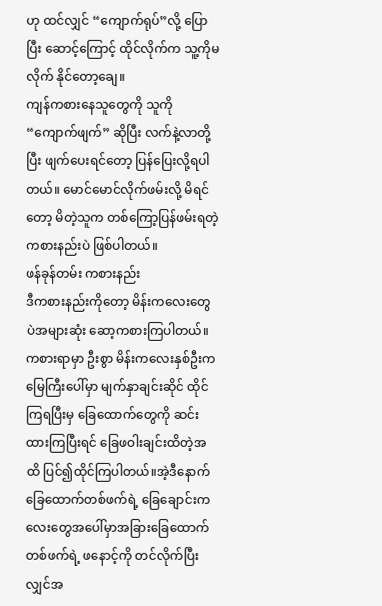ဟု ထင်လျှင် “ကျောက်ရုပ်”လို့ ပြောပြီး ဆောင့်ကြောင့် ထိုင်လိုက်က သူ့ကိုမလိုက် နိုင်တော့ချေ။
ကျန်ကစားနေသူတွေကို သူကို “ကျောက်ဖျက်” ဆိုပြီး လက်နဲ့လာတို့ပြီး ဖျက်ပေးရင်တော့ ပြန်ပြေးလို့ရပါတယ်။ မောင်မောင်လိုက်ဖမ်းလို့ မိရင်တော့ မိတဲ့သူက တစ်ကြော့ပြန်ဖမ်းရတဲ့ ကစားနည်းပဲ ဖြစ်ပါတယ်။
ဖန်ခုန်တမ်း ကစားနည်း
ဒီကစားနည်းကိုတော့ မိန်းကလေးတွေပဲအများဆုံး ဆော့ကစားကြပါတယ်။ ကစားရာမှာ ဦးစွာ မိန်းကလေးနှစ်ဦးက မြေကြီးပေါ်မှာ မျက်နှာချင်းဆိုင် ထိုင်ကြရပြီးမှ ခြေထောက်တွေကို ဆင်းထားကြပြီးရင် ခြေဖဝါးချင်းထိတဲ့အထိ ပြင်၍ထိုင်ကြပါတယ်။အဲ့ဒီနောက် ခြေထောက်တစ်ဖက်ရဲ့ ခြေချောင်းကလေးတွေအပေါ်မှာအခြားခြေထောက်တစ်ဖက်ရဲ့ ဖနောင့်ကို တင်လိုက်ပြီးလျှင်အ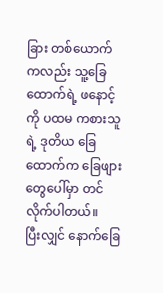ခြား တစ်ယောက်ကလည်း သူ့ခြေထောက်ရဲ့ ဖနောင့်ကို ပထမ ကစားသူရဲ့ ဒုတိယ ခြေထောက်က ခြေဖျားတွေပေါ်မှာ တင်လိုက်ပါတယ်။
ပြီးလျှင် နောက်ခြေ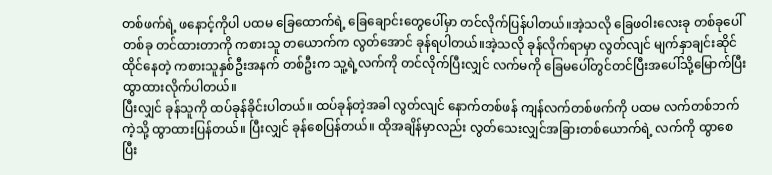တစ်ဖက်ရဲ့ ဖနောင့်ကိုပါ ပထမ ခြေထောက်ရဲ့ ခြေချောင်းတွေပေါ်မှာ တင်လိုက်ပြန်ပါတယ်။အဲ့သလို ခြေဖဝါးလေးခု တစ်ခုပေါ်တစ်ခု တင်ထားတာကို ကစားသူ တယောက်က လွတ်အောင် ခုန်ရပါတယ်။အဲ့သလို ခုန်လိုက်ရာမှာ လွတ်လျင် မျက်နှာချင်းဆိုင် ထိုင်နေတဲ့ ကစားသူနှစ်ဦးအနက် တစ်ဦးက သူ့ရဲ့လက်ကို တင်လိုက်ပြီးလျှင် လက်မကို ခြေမပေါ်တွင်တင်ပြီးအပေါ်သို့မြောက်ပြီး ထွာထားလိုက်ပါတယ်။
ပြီးလျှင် ခုန်သူကို ထပ်ခုန်ခိုင်းပါတယ်။ ထပ်ခုန်တဲ့အခါ လွတ်လျင် နောက်တစ်ဖန် ကျန်လက်တစ်ဖက်ကို ပထမ လက်တစ်ဘက်ကဲ့သို့ ထွာထားပြန်တယ်။ ပြီးလျှင် ခုန်စေပြန်တယ်။ ထိုအချိန်မှာလည်း လွတ်သေးလျှင်အခြားတစ်ယောက်ရဲ့ လက်ကို ထွာစေပြီး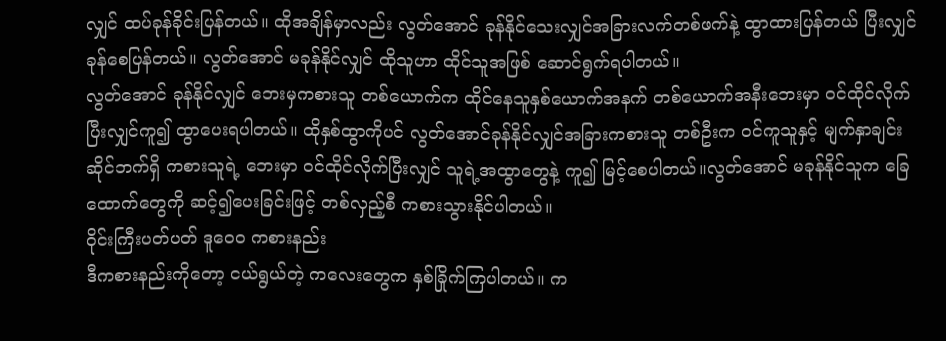လျှင် ထပ်ခုန်ခိုင်းပြန်တယ်။ ထိုအချိန်မှာလည်း လွတ်အောင် ခုန်နိုင်သေးလျှင်အခြားလက်တစ်ဖက်နဲ့ ထွာထားပြန်တယ် ပြီးလျှင် ခုန်စေပြန်တယ်။ လွတ်အောင် မခုန်နိုင်လျှင် ထိုသူဟာ ထိုင်သူအဖြစ် ဆောင်ရွက်ရပါတယ်။
လွတ်အောင် ခုန်နိုင်လျှင် ဘေးမှကစားသူ တစ်ယောက်က ထိုင်နေသူနှစ်ယောက်အနက် တစ်ယောက်အနီးဘေးမှာ ဝင်ထိုင်လိုက်ပြီးလျှင်ကူ၍ ထွာပေးရပါတယ်။ ထိုနှစ်ထွာကိုပင် လွတ်အောင်ခုန်နိုင်လျှင်အခြားကစားသူ တစ်ဦးက ဝင်ကူသူနှင့် မျက်နှာချင်းဆိုင်ဘက်ရှိ ကစားသူရဲ့ ဘေးမှာ ဝင်ထိုင်လိုက်ပြီးလျှင် သူရဲ့အထွာတွေနဲ့ ကူ၍ မြင့်စေပါတယ်။လွတ်အောင် မခုန်နိုင်သူက ခြေထောက်တွေကို ဆင့်၍ပေးခြင်းဖြင့် တစ်လှည့်စီ ကစားသွားနိုင်ပါတယ်။
ဝိုင်းကြီးပတ်ပတ် ဒူဝေ၀ ကစားနည်း
ဒီကစားနည်းကိုတော့ ငယ်ရွယ်တဲ့ ကလေးတွေက နှစ်ခြိုက်ကြပါတယ်။ က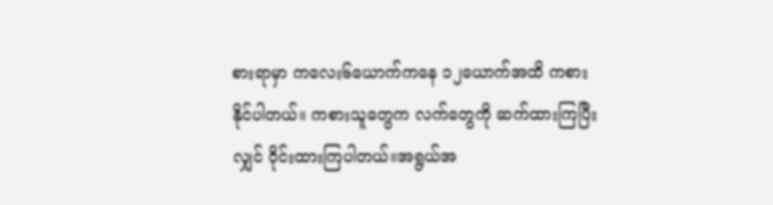စားရာမှာ ကလေး၆ယောက်ကနေ ၁၂ယောက်အထိ ကစားနိုင်ပါတယ်။ ကစားသူတွေက လက်တွေကို ဆက်ထားကြပြီးလျှင် ဝိုင်းထားကြပါတယ်။အရွယ်အ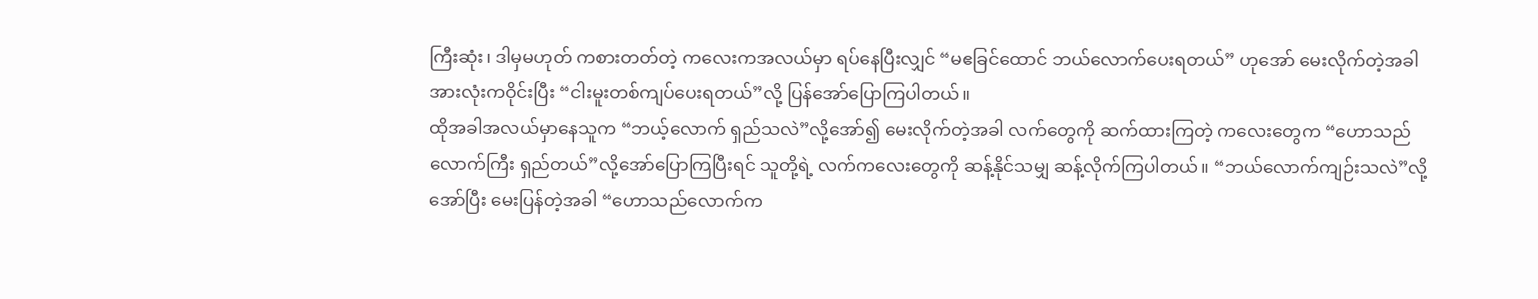ကြီးဆုံး၊ ဒါမှမဟုတ် ကစားတတ်တဲ့ ကလေးကအလယ်မှာ ရပ်နေပြီးလျှင် “မဧခြင်ထောင် ဘယ်လောက်ပေးရတယ်” ဟုအော် မေးလိုက်တဲ့အခါအားလုံးကဝိုင်းပြီး “ငါးမူးတစ်ကျပ်ပေးရတယ်”လို့ ပြန်အော်ပြောကြပါတယ်။
ထိုအခါအလယ်မှာနေသူက “ဘယ့်လောက် ရှည်သလဲ”လို့အော်၍ မေးလိုက်တဲ့အခါ လက်တွေကို ဆက်ထားကြတဲ့ ကလေးတွေက “ဟောသည်လောက်ကြီး ရှည်တယ်”လို့အော်ပြောကြပြီးရင် သူတို့ရဲ့ လက်ကလေးတွေကို ဆန့်နိုင်သမျှ ဆန့်လိုက်ကြပါတယ်။ “ဘယ်လောက်ကျဉ်းသလဲ”လို့အော်ပြီး မေးပြန်တဲ့အခါ “ဟောသည်လောက်က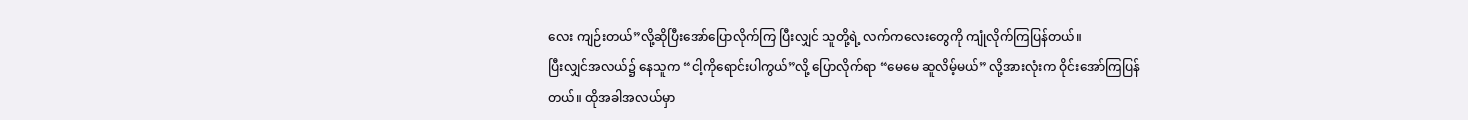လေး ကျဉ်းတယ်”လို့ဆိုပြီးအော်ပြောလိုက်ကြ ပြီးလျှင် သူတို့ရဲ့ လက်ကလေးတွေကို ကျုံလိုက်ကြပြန်တယ်။
ပြီးလျှင်အလယ်၌ နေသူက “ငါ့ကိုရောင်းပါကွယ်”လို့ ပြောလိုက်ရာ “မေမေ ဆူလိမ့်မယ်” လို့အားလုံးက ဝိုင်းအော်ကြပြန်တယ်။ ထိုအခါအလယ်မှာ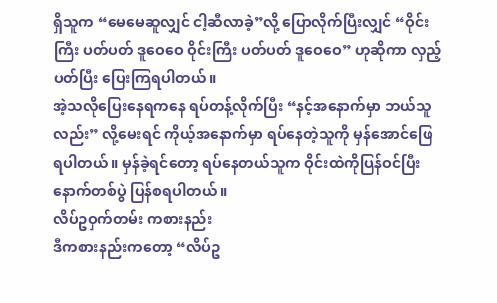ရှိသူက “မေမေဆူလျှင် ငါ့ဆီလာခဲ့”လို့ ပြောလိုက်ပြီးလျှင် “ဝိုင်းကြီး ပတ်ပတ် ဒူဝေဝေ ဝိုင်းကြီး ပတ်ပတ် ဒူဝေဝေ” ဟုဆိုကာ လှည့်ပတ်ပြီး ပြေးကြရပါတယ်။
အဲ့သလိုပြေးနေရကနေ ရပ်တန့်လိုက်ပြီး “နင့်အနောက်မှာ ဘယ်သူလည်း” လို့မေးရင် ကိုယ့်အနောက်မှာ ရပ်နေတဲ့သူကို မှန်အောင်ဖြေရပါတယ်။ မှန်ခဲ့ရင်တော့ ရပ်နေတယ်သူက ဝိုင်းထဲကိုပြန်ဝင်ပြီး နောက်တစ်ပွဲ ပြန်စရပါတယ်။
လိပ်ဥဝှက်တမ်း ကစားနည်း
ဒီကစားနည်းကတော့ “လိပ်ဥ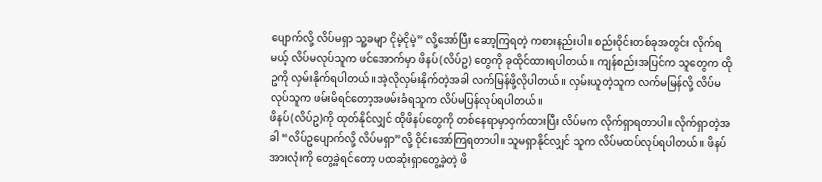ပျောက်လို့ လိပ်မရှာ သူ့ခမျာ ငိုမဲ့ငိုမဲ့” လို့အော်ပြီး ဆော့ကြရတဲ့ ကစားနည်းပါ။ စည်းဝိုင်းတစ်ခုအတွင်း လိုက်ရမယ့် လိပ်မလုပ်သူက ဖင်အောက်မှာ ဖိနပ်(လိပ်ဥ) တွေကို ခုထိုင်ထားရပါတယ်။ ကျန်စည်းအပြင်က သူတွေက ထိုဥကို လှမ်းနိုက်ရပါတယ်။အဲ့လိုလှမ်းနိုက်တဲ့အခါ လက်မြန်ဖို့လိုပါတယ်။ လှမ်းယူတဲ့သူက လက်မမြန်လို့ လိပ်မလုပ်သူက ဖမ်းမိရင်တော့အဖမ်းခံရသူက လိပ်မပြန်လုပ်ရပါတယ်။
ဖိနပ်(လိပ်ဥ)ကို ထုတ်နိုင်လျှင် ထိုဖိနပ်တွေကို တစ်နေရာမှာဝှက်ထားပြီး လိပ်မက လိုက်ရှာရတာပါ။ လိုက်ရှာတဲ့အခါ “လိပ်ဥပျောက်လို့ လိပ်မရှာ”လို့ ဝိုင်းအော်ကြရတာပါ။ သူမရှာနိုင်လျှင် သူက လိပ်မထပ်လုပ်ရပါတယ်။ ဖိနပ်အားလုံးကို တွေ့ခဲ့ရင်တော့ ပထဆုံးရှာတွေ့ခဲ့တဲ့ ဖိ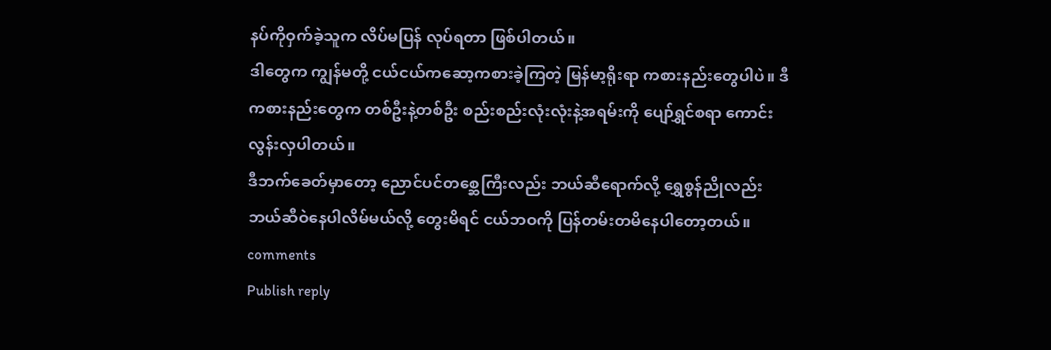နပ်ကိုဝှက်ခဲ့သူက လိပ်မပြန် လုပ်ရတာ ဖြစ်ပါတယ်။
ဒါတွေက ကျွန်မတို့ ငယ်ငယ်ကဆော့ကစားခဲ့ကြတဲ့ မြန်မာ့ရိုးရာ ကစားနည်းတွေပါပဲ။ ဒီကစားနည်းတွေက တစ်ဦးနဲ့တစ်ဦး စည်းစည်းလုံးလုံးနဲ့အရမ်းကို ပျော်ရွှင်စရာ ကောင်းလွန်းလှပါတယ်။
ဒီဘက်ခေတ်မှာတော့ ညောင်ပင်တစ္ဆေကြီးလည်း ဘယ်ဆီရောက်လို့ ရွှေစွန်ညိုလည်း ဘယ်ဆီဝဲနေပါလိမ်မယ်လို့ တွေးမိရင် ငယ်ဘဝကို ပြန်တမ်းတမိနေပါတော့တယ်။
comments
Publish reply